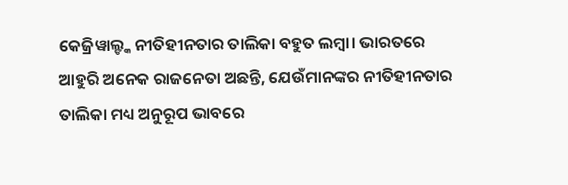କେଜ୍ରିୱାଲ୍ଙ୍କ ନୀତିହୀନତାର ତାଲିକା ବହୁତ ଲମ୍ବା। ଭାରତରେ ଆହୁରି ଅନେକ ରାଜନେତା ଅଛନ୍ତି, ଯେଉଁମାନଙ୍କର ନୀତିହୀନତାର ତାଲିକା ମଧ୍ୟ ଅନୁରୂପ ଭାବରେ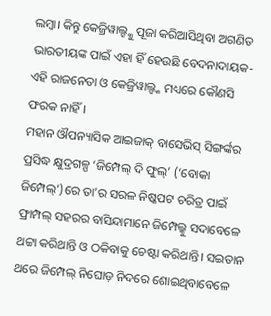ଲମ୍ବା। କିନ୍ତୁ କେଜ୍ରିୱାଲ୍ଙ୍କୁ ପୂଜା କରିଆସିଥିବା ଅଗଣିତ ଭାରତୀୟଙ୍କ ପାଇଁ ଏହା ହିଁ ହେଉଛି ବେଦନାଦାୟକ- ଏହି ରାଜନେତା ଓ କେଜ୍ରିୱାଲ୍ଙ୍କ ମଧ୍ୟରେ କୌଣସି ଫରକ ନାହିଁ।
ମହାନ ଔପନ୍ୟାସିକ ଆଇଜାକ୍ ବାସେଭିସ୍ ସିଙ୍ଗର୍ଙ୍କର ପ୍ରସିଦ୍ଧ କ୍ଷୁଦ୍ରଗଳ୍ପ ‘ଜିମ୍ପେଲ୍ ଦି ଫୁଲ୍’ (‘ବୋକା ଜିମ୍ପେଲ୍’)ରେ ତା’ର ସରଳ ନିଷ୍କପଟ ଚରିତ୍ର ପାଇଁ ଫ୍ରାମ୍ପଲ୍ ସହରର ବାସିନ୍ଦାମାନେ ଜିମ୍ପେଲ୍କୁ ସଦାବେଳେ ଥଟ୍ଟା କରିଥାନ୍ତି ଓ ଠକିବାକୁ ଚେଷ୍ଟା କରିଥାନ୍ତି। ସଇତାନ ଥରେ ଜିମ୍ପେଲ୍ ନିଘୋଡ଼ ନିଦରେ ଶୋଇଥିବାବେଳେ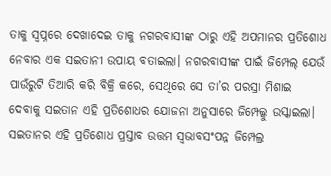ତାକୁ ସ୍ବପ୍ନରେ ଦେଖାଦେଇ ତାକୁ ନଗରବାସୀଙ୍କ ଠାରୁ ଏହି ଅପମାନର ପ୍ରତିଶୋଧ ନେବାର ଏକ ସଇତାନୀ ଉପାୟ ବତାଇଲା। ନଗରବାସୀଙ୍କ ପାଇଁ ଜିମ୍ପେଲ୍ ଯେଉଁ ପାଉଁରୁଟି ତିଆରି କରି ବିକ୍ରି କରେ, ସେଥିରେ ସେ ତା’ର ପରସ୍ରା ମିଶାଇ ଦେବାକୁ ସଇତାନ ଏହି ପ୍ରତିଶୋଧର ଯୋଜନା ଅନୁସାରେ ଜିମ୍ପେଲ୍କୁ ଉସ୍କାଇଲା।
ସଇତାନର ଏହି ପ୍ରତିଶୋଧ ପ୍ରସ୍ତାବ ଉତ୍ତମ ସ୍ବଭାବସଂପନ୍ନ ଜିମ୍ପେଲ୍ର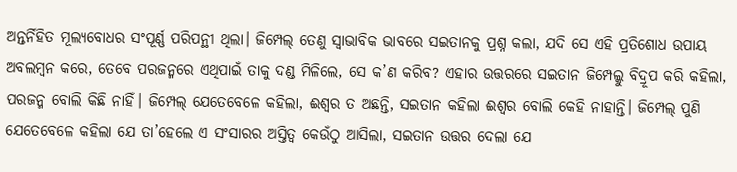ଅନ୍ତର୍ନିହିତ ମୂଲ୍ୟବୋଧର ସଂପୂର୍ଣ୍ଣ ପରିପନ୍ଥୀ ଥିଲା। ଜିମ୍ପେଲ୍ ତେଣୁ ସ୍ବାଭାବିକ ଭାବରେ ସଇତାନକୁ ପ୍ରଶ୍ନ କଲା, ଯଦି ସେ ଏହି ପ୍ରତିଶୋଧ ଉପାୟ ଅବଲମ୍ବନ କରେ, ତେବେ ପରଜନ୍ମରେ ଏଥିପାଇଁ ତାକୁ ଦଣ୍ଡ ମିଳିଲେ, ସେ କ’ଣ କରିବ? ଏହାର ଉତ୍ତରରେ ସଇତାନ ଜିମ୍ପେଲ୍କୁ ବିଦ୍ରୂପ କରି କହିଲା, ପରଜନ୍ମ ବୋଲି କିଛି ନାହିଁ। ଜିମ୍ପେଲ୍ ଯେତେବେଳେ କହିଲା, ଈଶ୍ବର ତ ଅଛନ୍ତି, ସଇତାନ କହିଲା ଈଶ୍ବର ବୋଲି କେହି ନାହାନ୍ତି। ଜିମ୍ପେଲ୍ ପୁଣି ଯେତେବେଳେ କହିଲା ଯେ ତା’ହେଲେ ଏ ସଂସାରର ଅସ୍ତିତ୍ବ କେଉଁଠୁ ଆସିଲା, ସଇତାନ ଉତ୍ତର ଦେଲା ଯେ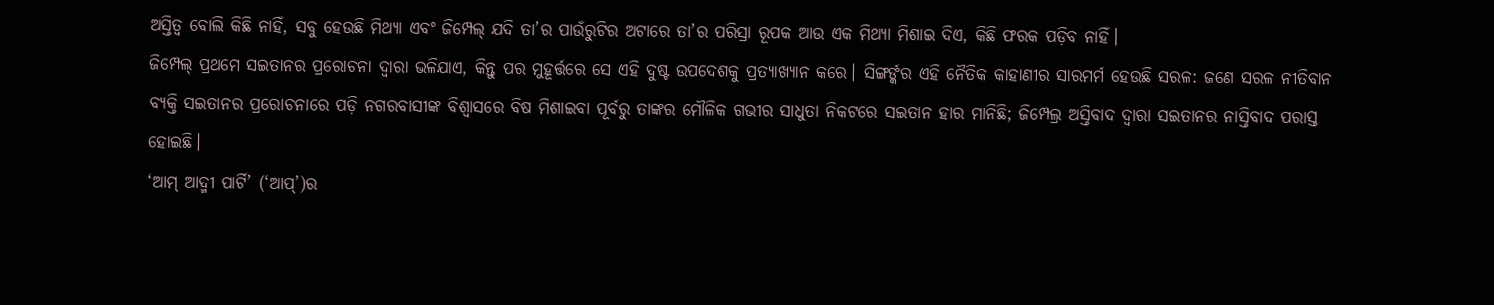ଅସ୍ତିତ୍ବ ବୋଲି କିଛି ନାହିଁ, ସବୁ ହେଉଛି ମିଥ୍ୟା ଏବଂ ଜିମ୍ପେଲ୍ ଯଦି ତା’ର ପାଉଁରୁଟିର ଅଟାରେ ତା’ର ପରିସ୍ରା ରୂପକ ଆଉ ଏକ ମିଥ୍ୟା ମିଶାଇ ଦିଏ, କିଛି ଫରକ ପଡ଼ିବ ନାହିଁ।
ଜିମ୍ପେଲ୍ ପ୍ରଥମେ ସଇତାନର ପ୍ରରୋଚନା ଦ୍ବାରା ଭଳିଯାଏ, କିନ୍ତୁ ପର ମୁହୂର୍ତ୍ତରେ ସେ ଏହି ଦୁଷ୍ଟ ଉପଦେଶକୁ ପ୍ରତ୍ୟାଖ୍ୟାନ କରେ। ସିଙ୍ଗର୍ଙ୍କର ଏହି ନୈତିକ କାହାଣୀର ସାରମର୍ମ ହେଉଛି ସରଳ: ଜଣେ ସରଳ ନୀତିବାନ ବ୍ୟକ୍ତି ସଇତାନର ପ୍ରରୋଚନାରେ ପଡ଼ି ନଗରବାସୀଙ୍କ ବିଶ୍ବାସରେ ବିଷ ମିଶାଇବା ପୂର୍ବରୁ ତାଙ୍କର ମୌଳିକ ଗଭୀର ସାଧୁତା ନିକଟରେ ସଇତାନ ହାର ମାନିଛି; ଜିମ୍ପେଲ୍ର ଅସ୍ତିବାଦ ଦ୍ବାରା ସଇତାନର ନାସ୍ତିବାଦ ପରାସ୍ତ ହୋଇଛି।
‘ଆମ୍ ଆଦ୍ମୀ ପାର୍ଟି’ (‘ଆପ୍’)ର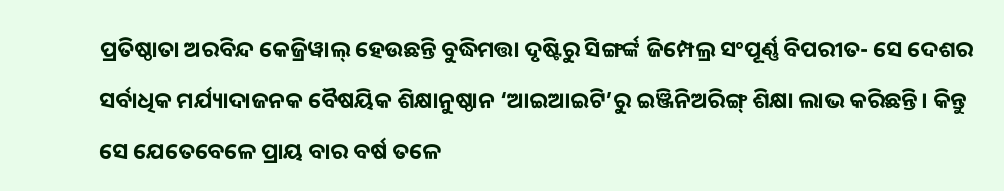ପ୍ରତିଷ୍ଠାତା ଅରବିନ୍ଦ କେଜ୍ରିୱାଲ୍ ହେଉଛନ୍ତି ବୁଦ୍ଧିମତ୍ତା ଦୃଷ୍ଟିରୁ ସିଙ୍ଗର୍ଙ୍କ ଜିମ୍ପେଲ୍ର ସଂପୂର୍ଣ୍ଣ ବିପରୀତ- ସେ ଦେଶର ସର୍ବାଧିକ ମର୍ଯ୍ୟାଦାଜନକ ବୈଷୟିକ ଶିକ୍ଷାନୁଷ୍ଠାନ ‘ଆଇଆଇଟି’ରୁ ଇଞ୍ଜିନିଅରିଙ୍ଗ୍ ଶିକ୍ଷା ଲାଭ କରିଛନ୍ତି। କିନ୍ତୁ ସେ ଯେତେବେଳେ ପ୍ରାୟ ବାର ବର୍ଷ ତଳେ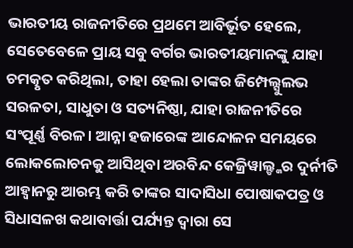ଭାରତୀୟ ରାଜନୀତିରେ ପ୍ରଥମେ ଆବିର୍ଭୂତ ହେଲେ, ସେତେବେଳେ ପ୍ରାୟ ସବୁ ବର୍ଗର ଭାରତୀୟମାନଙ୍କୁ ଯାହା ଚମତ୍କୃତ କରିଥିଲା, ତାହା ହେଲା ତାଙ୍କର ଜିମ୍ପେଲ୍ସୁଲଭ ସରଳତା, ସାଧୁତା ଓ ସତ୍ୟନିଷ୍ଠା, ଯାହା ରାଜନୀତିରେ ସଂପୂର୍ଣ୍ଣ ବିରଳ। ଆନ୍ନା ହଜାରେଙ୍କ ଆନ୍ଦୋଳନ ସମୟରେ ଲୋକଲୋଚନକୁ ଆସିଥିବା ଅରବିନ୍ଦ କେଜ୍ରିୱାଲ୍ଙ୍କର ଦୁର୍ନୀତି ଆହ୍ବାନରୁ ଆରମ୍ଭ କରି ତାଙ୍କର ସାଦାସିଧା ପୋଷାକପତ୍ର ଓ ସିଧାସଳଖ କଥାବାର୍ତ୍ତା ପର୍ଯ୍ୟନ୍ତ ଦ୍ବାରା ସେ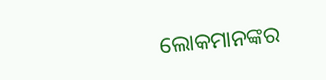ଲୋକମାନଙ୍କର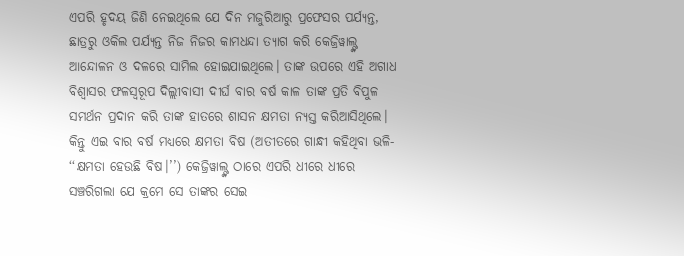ଏପରି ହୃଦୟ ଜିଣି ନେଇଥିଲେ ଯେ ଦିନ ମଜୁରିଆରୁ ପ୍ରଫେସର ପର୍ଯ୍ୟନ୍ତ, ଛାତ୍ରରୁ ଓକିଲ ପର୍ଯ୍ୟନ୍ତ ନିଜ ନିଜର କାମଧନ୍ଦା ତ୍ୟାଗ କରି କେଜ୍ରିୱାଲ୍ଙ୍କ ଆନ୍ଦୋଳନ ଓ ଦଳରେ ସାମିଲ ହୋଇଯାଇଥିଲେ। ତାଙ୍କ ଉପରେ ଏହି ଅଗାଧ ବିଶ୍ବାସର ଫଳସ୍ବରୂପ ଦିଲ୍ଲୀବାସୀ ଦୀର୍ଘ ବାର ବର୍ଷ କାଳ ତାଙ୍କ ପ୍ରତି ବିପୁଳ ସମର୍ଥନ ପ୍ରଦାନ କରି ତାଙ୍କ ହାତରେ ଶାସନ କ୍ଷମତା ନ୍ୟସ୍ତ କରିଆସିଥିଲେ।
କିନ୍ତୁ ଏଇ ବାର ବର୍ଷ ମଧ୍ୟରେ କ୍ଷମତା ବିଷ (ଅତୀତରେ ଗାନ୍ଧୀ କହିଥିବା ଭଳି- ‘‘କ୍ଷମତା ହେଉଛି ବିଷ।’’) କେଜ୍ରିୱାଲ୍ଙ୍କ ଠାରେ ଏପରି ଧୀରେ ଧୀରେ ସଞ୍ଚରିଗଲା ଯେ କ୍ରମେ ସେ ତାଙ୍କର ସେଇ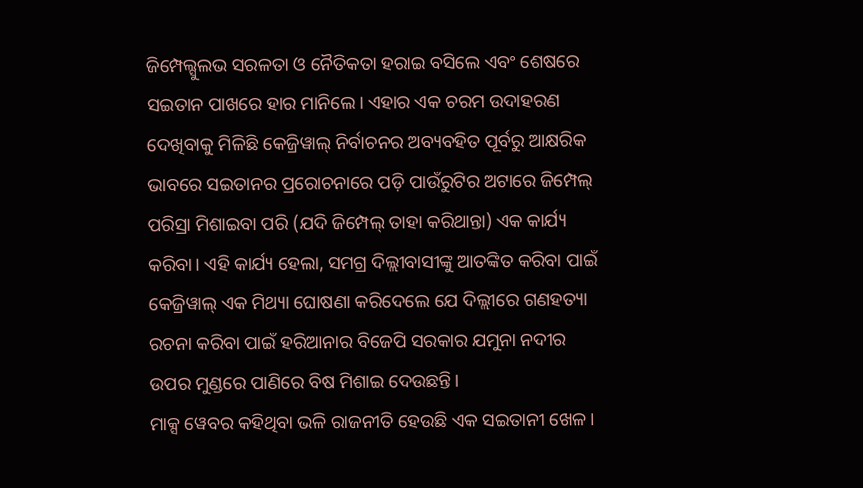ଜିମ୍ପେଲ୍ସୁଲଭ ସରଳତା ଓ ନୈତିକତା ହରାଇ ବସିଲେ ଏବଂ ଶେଷରେ ସଇତାନ ପାଖରେ ହାର ମାନିଲେ। ଏହାର ଏକ ଚରମ ଉଦାହରଣ ଦେଖିବାକୁ ମିଳିଛି କେଜ୍ରିୱାଲ୍ ନିର୍ବାଚନର ଅବ୍ୟବହିତ ପୂର୍ବରୁ ଆକ୍ଷରିକ ଭାବରେ ସଇତାନର ପ୍ରରୋଚନାରେ ପଡ଼ି ପାଉଁରୁଟିର ଅଟାରେ ଜିମ୍ପେଲ୍ ପରିସ୍ରା ମିଶାଇବା ପରି (ଯଦି ଜିମ୍ପେଲ୍ ତାହା କରିଥାନ୍ତା) ଏକ କାର୍ଯ୍ୟ କରିବା। ଏହି କାର୍ଯ୍ୟ ହେଲା, ସମଗ୍ର ଦିଲ୍ଲୀବାସୀଙ୍କୁ ଆତଙ୍କିତ କରିବା ପାଇଁ କେଜ୍ରିୱାଲ୍ ଏକ ମିଥ୍ୟା ଘୋଷଣା କରିଦେଲେ ଯେ ଦିଲ୍ଲୀରେ ଗଣହତ୍ୟା ରଚନା କରିବା ପାଇଁ ହରିଆନାର ବିଜେପି ସରକାର ଯମୁନା ନଦୀର ଉପର ମୁଣ୍ଡରେ ପାଣିରେ ବିଷ ମିଶାଇ ଦେଉଛନ୍ତି।
ମାକ୍ସ ୱେବର କହିଥିବା ଭଳି ରାଜନୀତି ହେଉଛି ଏକ ସଇତାନୀ ଖେଳ।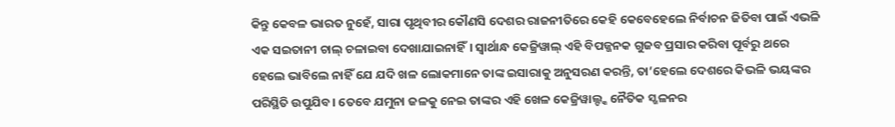କିନ୍ତୁ କେବଳ ଭାରତ ନୁହେଁ, ସାରା ପୃଥିବୀର କୌଣସି ଦେଶର ରାଜନୀତିରେ କେହି କେବେହେଲେ ନିର୍ବାଚନ ଜିତିବା ପାଇଁ ଏଭଳି ଏକ ସଇତାନୀ ଚାଲ୍ ଚଳାଇବା ଦେଖାଯାଇନାହିଁ। ସ୍ବାର୍ଥାନ୍ଧ କେଜ୍ରିୱାଲ୍ ଏହି ବିପଜ୍ଜନକ ଗୁଜବ ପ୍ରସାର କରିବା ପୂର୍ବରୁ ଥରେ ହେଲେ ଭାବିଲେ ନାହିଁ ଯେ ଯଦି ଖଳ ଲୋକମାନେ ତାଙ୍କ ଇସାରାକୁ ଅନୁସରଣ କରନ୍ତି, ତା’ହେଲେ ଦେଶରେ କିଭଳି ଭୟଙ୍କର ପରିସ୍ଥିତି ଉପୁଯିବ। ତେବେ ଯମୁନା ଜଳକୁ ନେଇ ତାଙ୍କର ଏହି ଖେଳ କେଜ୍ରିୱାଲ୍ଙ୍କ ନୈତିକ ସ୍ଖଳନର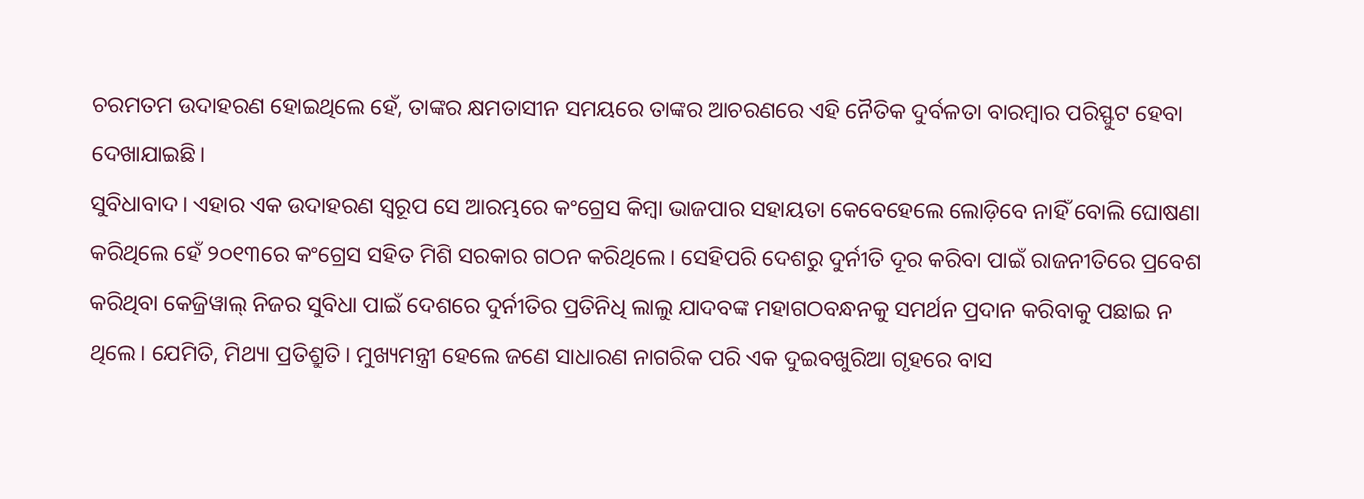ଚରମତମ ଉଦାହରଣ ହୋଇଥିଲେ ହେଁ, ତାଙ୍କର କ୍ଷମତାସୀନ ସମୟରେ ତାଙ୍କର ଆଚରଣରେ ଏହି ନୈତିକ ଦୁର୍ବଳତା ବାରମ୍ବାର ପରିସ୍ଫୁଟ ହେବା ଦେଖାଯାଇଛି।
ସୁବିଧାବାଦ। ଏହାର ଏକ ଉଦାହରଣ ସ୍ବରୂପ ସେ ଆରମ୍ଭରେ କଂଗ୍ରେସ କିମ୍ବା ଭାଜପାର ସହାୟତା କେବେହେଲେ ଲୋଡ଼ିବେ ନାହିଁ ବୋଲି ଘୋଷଣା କରିଥିଲେ ହେଁ ୨୦୧୩ରେ କଂଗ୍ରେସ ସହିତ ମିଶି ସରକାର ଗଠନ କରିଥିଲେ। ସେହିପରି ଦେଶରୁ ଦୁର୍ନୀତି ଦୂର କରିବା ପାଇଁ ରାଜନୀତିରେ ପ୍ରବେଶ କରିଥିବା କେଜ୍ରିୱାଲ୍ ନିଜର ସୁବିଧା ପାଇଁ ଦେଶରେ ଦୁର୍ନୀତିର ପ୍ରତିନିଧି ଲାଲୁ ଯାଦବଙ୍କ ମହାଗଠବନ୍ଧନକୁ ସମର୍ଥନ ପ୍ରଦାନ କରିବାକୁ ପଛାଇ ନ ଥିଲେ। ଯେମିତି, ମିଥ୍ୟା ପ୍ରତିଶ୍ରୁତି। ମୁଖ୍ୟମନ୍ତ୍ରୀ ହେଲେ ଜଣେ ସାଧାରଣ ନାଗରିକ ପରି ଏକ ଦୁଇବଖୁରିଆ ଗୃହରେ ବାସ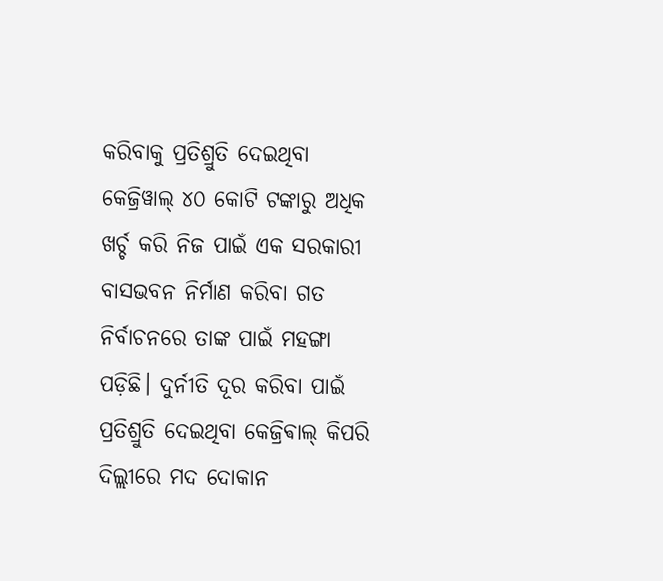କରିବାକୁ ପ୍ରତିଶ୍ରୁତି ଦେଇଥିବା କେଜ୍ରିୱାଲ୍ ୪୦ କୋଟି ଟଙ୍କାରୁ ଅଧିକ ଖର୍ଚ୍ଚ କରି ନିଜ ପାଇଁ ଏକ ସରକାରୀ ବାସଭବନ ନିର୍ମାଣ କରିବା ଗତ ନିର୍ବାଚନରେ ତାଙ୍କ ପାଇଁ ମହଙ୍ଗା ପଡ଼ିଛି। ଦୁର୍ନୀତି ଦୂର କରିବା ପାଇଁ ପ୍ରତିଶ୍ରୁତି ଦେଇଥିବା କେଜ୍ରିଵାଲ୍ କିପରି ଦିଲ୍ଲୀରେ ମଦ ଦୋକାନ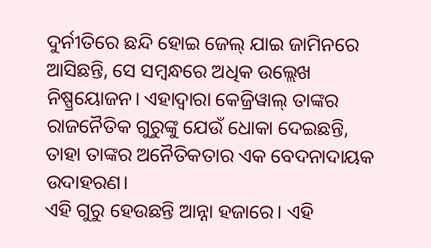ଦୁର୍ନୀତିରେ ଛନ୍ଦି ହୋଇ ଜେଲ୍ ଯାଇ ଜାମିନରେ ଆସିଛନ୍ତି, ସେ ସମ୍ବନ୍ଧରେ ଅଧିକ ଉଲ୍ଲେଖ ନିଷ୍ପ୍ରୟୋଜନ। ଏହାଦ୍ବାରା କେଜ୍ରିୱାଲ୍ ତାଙ୍କର ରାଜନୈତିକ ଗୁରୁଙ୍କୁ ଯେଉଁ ଧୋକା ଦେଇଛନ୍ତି, ତାହା ତାଙ୍କର ଅନୈତିକତାର ଏକ ବେଦନାଦାୟକ ଉଦାହରଣ।
ଏହି ଗୁରୁ ହେଉଛନ୍ତି ଆନ୍ନା ହଜାରେ। ଏହି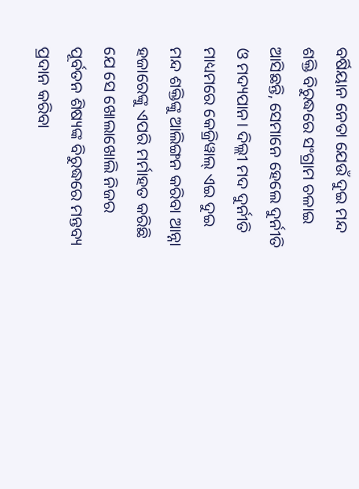ବର୍ଷିୟାନ ନେତା ଯେଉଁ ଦୁଇ ମନ୍ଦ ଶକ୍ତି ବିରୁଦ୍ଧରେ ସଂଗ୍ରାମ ଚଳାଇ ଆସିଛନ୍ତି, ସେମାନେ ହେଲେ ଦୁର୍ନୀତି ଓ ମଦ୍ୟପାନ। ଦିଲ୍ଲୀ ମଦ ଦୁର୍ନୀତି ମାଧ୍ୟମରେ କେଜ୍ରିୱାଲ୍ ଏଇ ଦୁଇ ମନ୍ଦ ଶକ୍ତିଙ୍କୁ ଆଲିଙ୍ଗନ କରିବା ଆନ୍ନା ହଜାରେଙ୍କୁ ଏପରି ମର୍ମାହତ କରିଛି ଯେ ସେ ଖୋଲାଖୋଲି ନିଜର ପୂର୍ବତନ ଶିଷ୍ୟଙ୍କ ବିରୁଦ୍ଧରେ ମନ୍ତବ୍ୟ ପ୍ରଦାନ କରିବା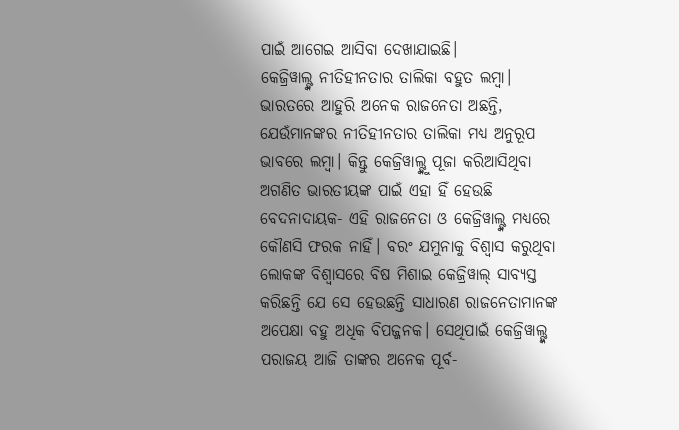ପାଇଁ ଆଗେଇ ଆସିବା ଦେଖାଯାଇଛି।
କେଜ୍ରିୱାଲ୍ଙ୍କ ନୀତିହୀନତାର ତାଲିକା ବହୁତ ଲମ୍ବା। ଭାରତରେ ଆହୁରି ଅନେକ ରାଜନେତା ଅଛନ୍ତି, ଯେଉଁମାନଙ୍କର ନୀତିହୀନତାର ତାଲିକା ମଧ୍ୟ ଅନୁରୂପ ଭାବରେ ଲମ୍ବା। କିନ୍ତୁ କେଜ୍ରିୱାଲ୍ଙ୍କୁ ପୂଜା କରିଆସିଥିବା ଅଗଣିତ ଭାରତୀୟଙ୍କ ପାଇଁ ଏହା ହିଁ ହେଉଛି ବେଦନାଦାୟକ- ଏହି ରାଜନେତା ଓ କେଜ୍ରିୱାଲ୍ଙ୍କ ମଧ୍ୟରେ କୌଣସି ଫରକ ନାହିଁ। ବରଂ ଯମୁନାକୁ ବିଶ୍ବାସ କରୁଥିବା ଲୋକଙ୍କ ବିଶ୍ବାସରେ ବିଷ ମିଶାଇ କେଜ୍ରିୱାଲ୍ ସାବ୍ୟସ୍ତ କରିଛନ୍ତି ଯେ ସେ ହେଉଛନ୍ତି ସାଧାରଣ ରାଜନେତାମାନଙ୍କ ଅପେକ୍ଷା ବହୁ ଅଧିକ ବିପଜ୍ଜନକ। ସେଥିପାଇଁ କେଜ୍ରିୱାଲ୍ଙ୍କ ପରାଜୟ ଆଜି ତାଙ୍କର ଅନେକ ପୂର୍ବ-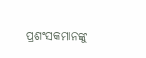ପ୍ରଶଂସକମାନଙ୍କୁ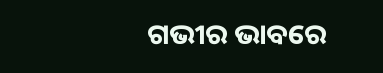ଗଭୀର ଭାବରେ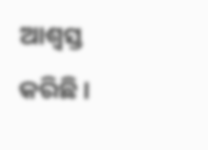ଆଶ୍ବସ୍ତ କରିଛି।